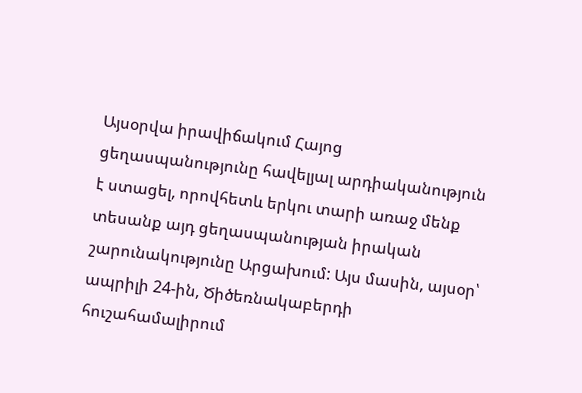Այսօրվա իրավիճակում Հայոց ցեղասպանությունը հավելյալ արդիականություն է ստացել, որովհետև երկու տարի առաջ մենք տեսանք այդ ցեղասպանության իրական շարունակությունը Արցախում: Այս մասին, այսօր՝ ապրիլի 24-ին, Ծիծեռնակաբերդի հուշահամալիրում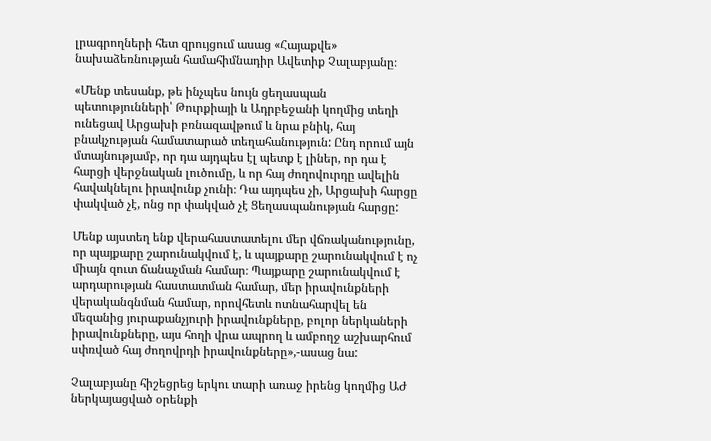լրագրողների հետ զրույցում ասաց «Հայաքվե» նախաձեռնության համահիմնադիր Ավետիք Չալաբյանը։

«Մենք տեսանք, թե ինչպես նույն ցեղասպան պետությունների՝ Թուրքիայի և Ադրբեջանի կողմից տեղի ունեցավ Արցախի բռնազավթում և նրա բնիկ, հայ բնակչության համատարած տեղահանություն: Ընդ որում այն մտայնությամբ, որ դա այդպես էլ պետք է լիներ, որ դա է հարցի վերջնական լուծումը, և որ հայ ժողովուրդը ավելին հավակնելու իրավունք չունի։ Դա այդպես չի, Արցախի հարցը փակված չէ, ոնց որ փակված չէ Ցեղասպանության հարցը:

Մենք այստեղ ենք վերահաստատելու մեր վճռականությունը, որ պայքարը շարունակվում է, և պայքարը շարունակվում է ոչ միայն զուտ ճանաչման համար։ Պայքարը շարունակվում է արդարության հաստատման համար, մեր իրավունքների վերականգնման համար, որովհետև ոտնահարվել են մեզանից յուրաքանչյուրի իրավունքները, բոլոր ներկաների իրավունքները, այս հողի վրա ապրող և ամբողջ աշխարհում սփռված հայ ժողովրդի իրավունքները»,-ասաց նա:

Չալաբյանը հիշեցրեց երկու տարի առաջ իրենց կողմից ԱԺ ներկայացված օրենքի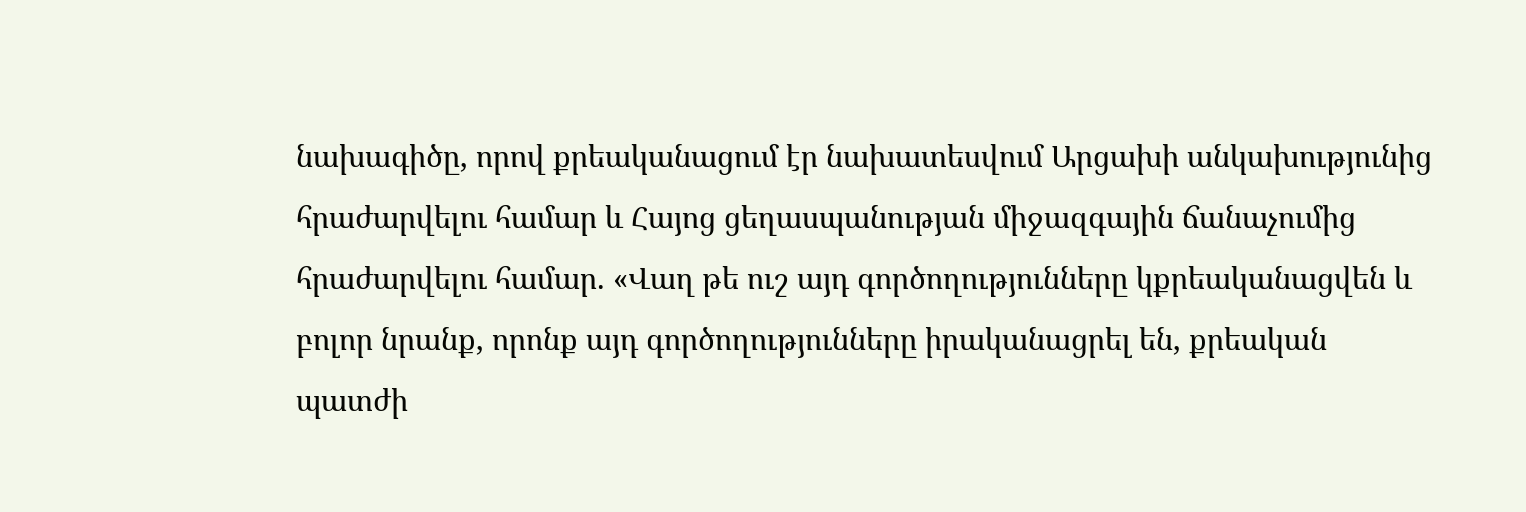նախագիծը, որով քրեականացում էր նախատեսվում Արցախի անկախությունից հրաժարվելու համար և Հայոց ցեղասպանության միջազգային ճանաչումից հրաժարվելու համար. «Վաղ թե ուշ այդ գործողությունները կքրեականացվեն և բոլոր նրանք, որոնք այդ գործողությունները իրականացրել են, քրեական պատժի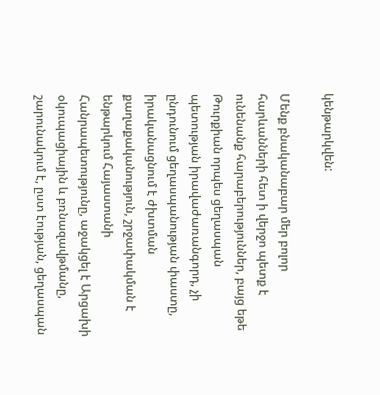կենթարկվեն:

Մենք բնականաբար մեր բոլոր հարևանների հետ ի վերջո պետք է ունենանք հարաբերություններ, բայց եթե Թուրքիան որպես ցեղասպան պետության իրավաժառանգորդ, չի ընդունում ցեղասպանության փաստը, իրականացնում է ժխտման քաղաքականություն, շրջափակման է ենթարկում Հայաստանի Հանրապետությունը, աջակցել է Արցախի օկուպացիային և բռնազավթմանը, շարունակում է, ըստ էության, ցեղասպան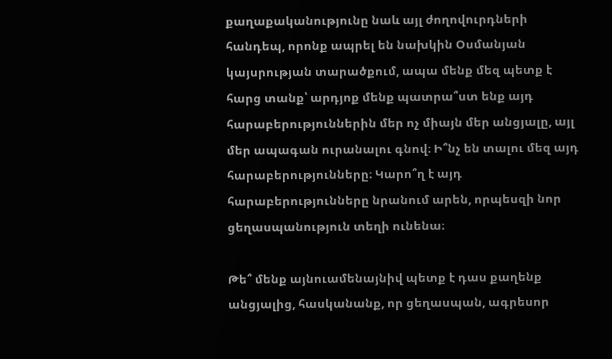քաղաքականությունը նաև այլ ժողովուրդների հանդեպ, որոնք ապրել են նախկին Օսմանյան կայսրության տարածքում, ապա մենք մեզ պետք է հարց տանք՝ արդյոք մենք պատրա՞ստ ենք այդ հարաբերություններին մեր ոչ միայն մեր անցյալը, այլ մեր ապագան ուրանալու գնով։ Ի՞նչ են տալու մեզ այդ հարաբերությունները։ Կարո՞ղ է այդ հարաբերությունները նրանում արեն, որպեսզի նոր ցեղասպանություն տեղի ունենա։

Թե՞ մենք այնուամենայնիվ պետք է դաս քաղենք անցյալից, հասկանանք, որ ցեղասպան, ագրեսոր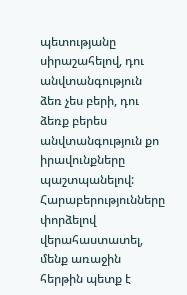պետությանը սիրաշահելով, դու անվտանգություն ձեռ չես բերի, դու ձեռք բերես անվտանգություն քո իրավունքները պաշտպանելով: Հարաբերությունները փորձելով վերահաստատել, մենք առաջին հերթին պետք է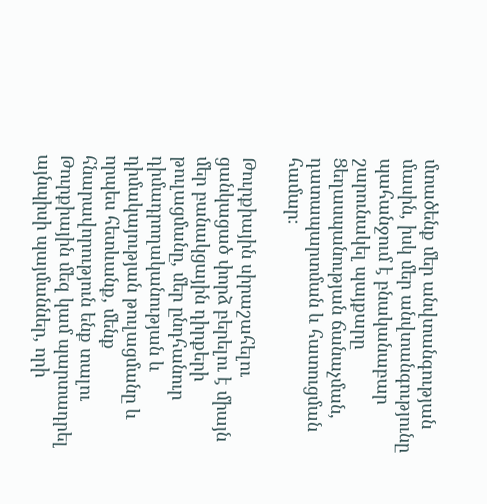մտածենք մեր անվտանգության մասին, իսկ մեր անվտանգությունը պահանջում է բնականաբար շարունակել պայքարը Ցեղասպանության ճանաչման, դատապարտման և հատուցման համար։

Թուրքիային սիրաշահելու ցանկացած փորձ բերելու է միայն մեր բանակցային դիրքերի թուլացմանը, մեր ընդհանուր դիմադրողականության և դիմակայության թուլացմանը և որպես հետևանք, մենք հնարավորություն ենք տալու Թուրքիային մեզ կամ պարտադրել այնպիսի պայմաններ, որի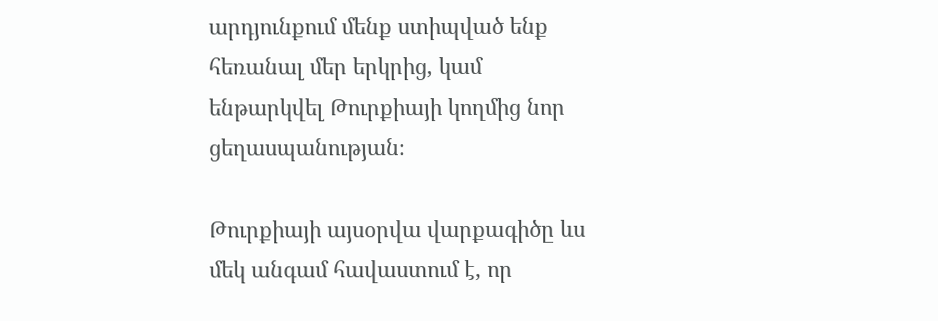արդյունքում մենք ստիպված ենք հեռանալ մեր երկրից, կամ ենթարկվել Թուրքիայի կողմից նոր ցեղասպանության։

Թուրքիայի այսօրվա վարքագիծը ևս մեկ անգամ հավաստում է, որ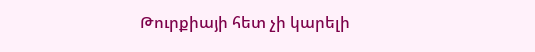Թուրքիայի հետ չի կարելի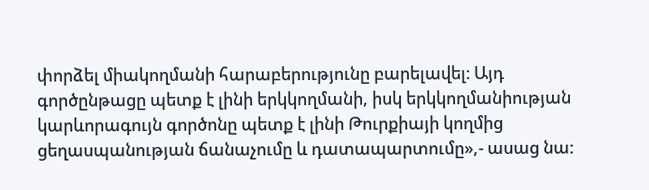փորձել միակողմանի հարաբերությունը բարելավել։ Այդ գործընթացը պետք է լինի երկկողմանի, իսկ երկկողմանիության կարևորագույն գործոնը պետք է լինի Թուրքիայի կողմից ցեղասպանության ճանաչումը և դատապարտումը»,- ասաց նա: